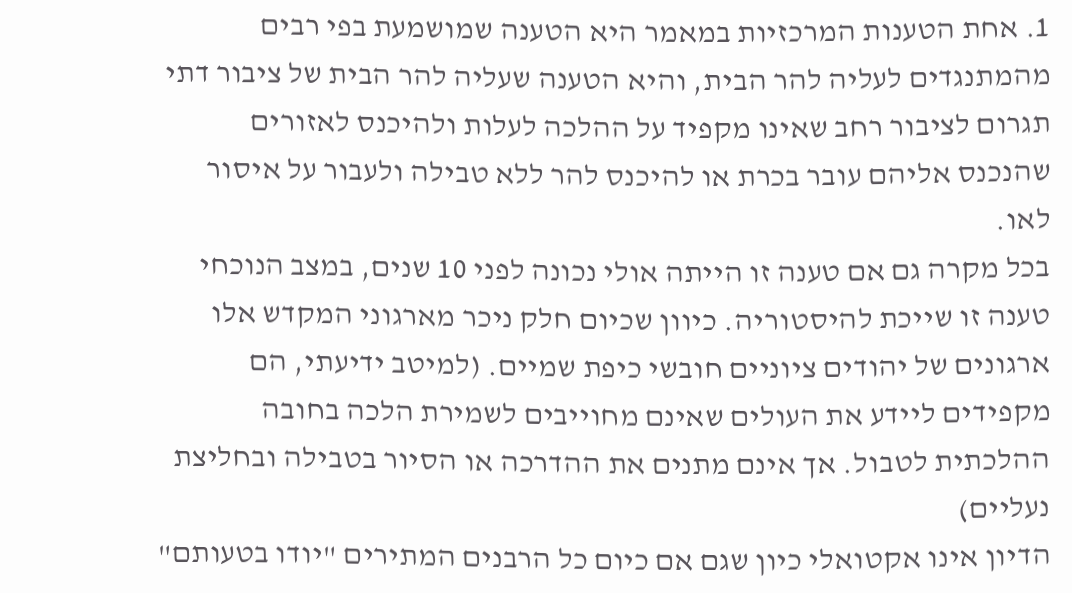1. אחת הטענות המרכזיות במאמר היא הטענה שמושמעת בפי רבים מהמתנגדים לעליה להר הבית, והיא הטענה שעליה להר הבית של ציבור דתי תגרום לציבור רחב שאינו מקפיד על ההלכה לעלות ולהיכנס לאזורים שהנכנס אליהם עובר בכרת או להיכנס להר ללא טבילה ולעבור על איסור לאו.
בכל מקרה גם אם טענה זו הייתה אולי נכונה לפני 10 שנים, במצב הנוכחי טענה זו שייכת להיסטוריה. כיוון שכיום חלק ניכר מארגוני המקדש אלו ארגונים של יהודים ציוניים חובשי כיפת שמיים. (למיטב ידיעתי, הם מקפידים ליידע את העולים שאינם מחוייבים לשמירת הלכה בחובה ההלכתית לטבול. אך אינם מתנים את ההדרכה או הסיור בטבילה ובחליצת נעליים)
הדיון אינו אקטואלי כיון שגם אם כיום כל הרבנים המתירים "יודו בטעותם"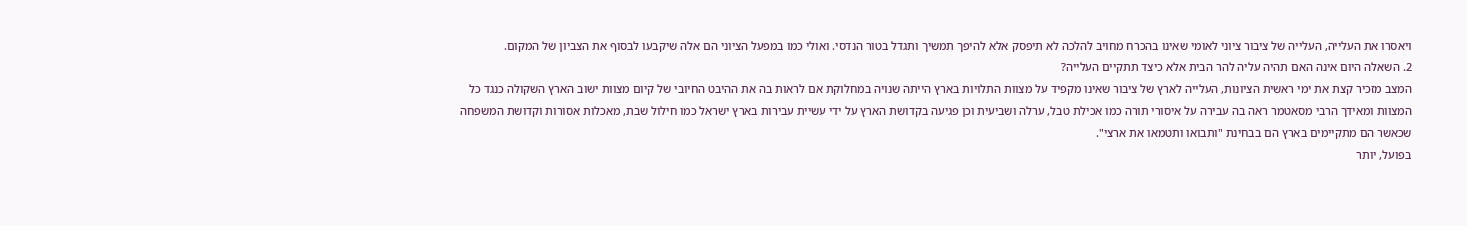ויאסרו את העלייה, העלייה של ציבור ציוני לאומי שאינו בהכרח מחויב להלכה לא תיפסק אלא להיפך תמשיך ותגדל בטור הנדסי. ואולי כמו במפעל הציוני הם אלה שיקבעו לבסוף את הצביון של המקום.
2. השאלה היום אינה האם תהיה עליה להר הבית אלא כיצד תתקיים העלייה?
המצב מזכיר קצת את ימי ראשית הציונות, העלייה לארץ של ציבור שאינו מקפיד על מצוות התלויות בארץ הייתה שנויה במחלוקת אם לראות בה את ההיבט החיובי של קיום מצוות ישוב הארץ השקולה כנגד כל המצוות ומאידך הרבי מסאטמר ראה בה עבירה על איסורי תורה כמו אכילת טבל, ערלה ושביעית וכן פגיעה בקדושת הארץ על ידי עשיית עבירות בארץ ישראל כמו חילול שבת, מאכלות אסורות וקדושת המשפחה שכאשר הם מתקיימים בארץ הם בבחינת "ותבואו ותטמאו את ארצי".
בפועל, יותר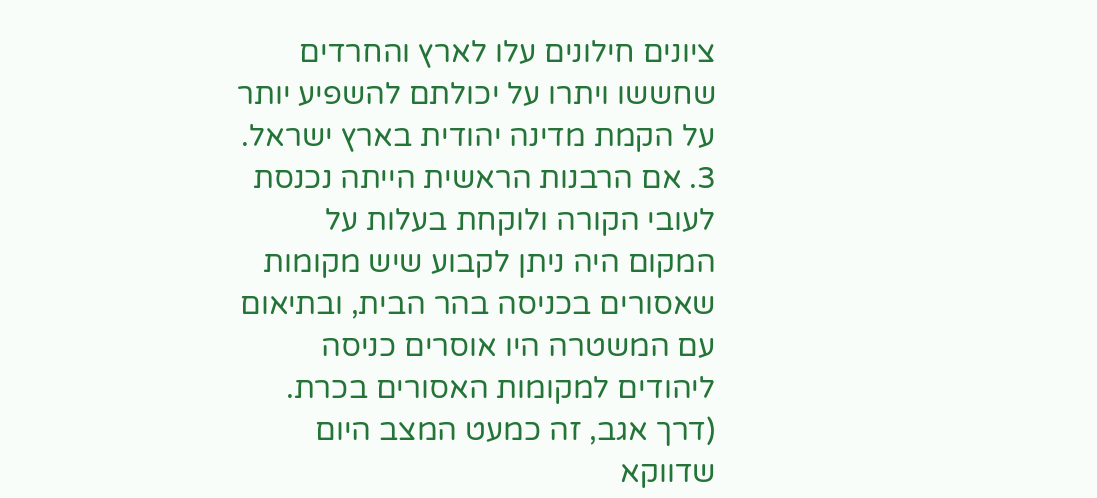ציונים חילונים עלו לארץ והחרדים שחששו ויתרו על יכולתם להשפיע יותר על הקמת מדינה יהודית בארץ ישראל.
3. אם הרבנות הראשית הייתה נכנסת לעובי הקורה ולוקחת בעלות על המקום היה ניתן לקבוע שיש מקומות שאסורים בכניסה בהר הבית, ובתיאום עם המשטרה היו אוסרים כניסה ליהודים למקומות האסורים בכרת. (דרך אגב, זה כמעט המצב היום שדווקא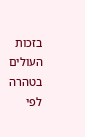בזכות העולים בטהרה לפי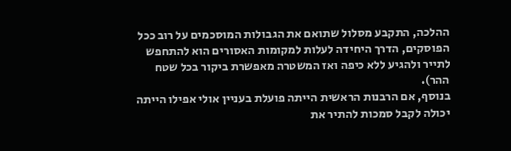ההלכה, התקבע מסלול שתואם את הגבולות המוסכמים על רוב ככל הפוסקים, הדרך היחידה לעלות למקומות האסורים הוא להתחפש לתייר ולהגיע ללא כיפה ואז המשטרה מאפשרת ביקור בכל שטח ההר).
בנוסף, אם הרבנות הראשית הייתה פועלת בעניין אולי אפילו הייתה יכולה לקבל סמכות להתיר את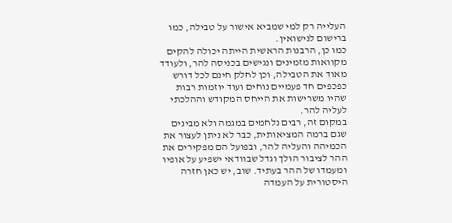העלייה רק למי שמביא אישור על טבילה, כמו ברישום לנישואין.
כמו כן, הרבנות הראשית הייתה יכולה להקים מקוואות מזמינים ונגישים בכניסה להר, ולעודד מאוד את הטבילה, וכן לחלק חינם לכל דורש כפכפים חד פעמיים נוחים ועוד יוזמות רבות שהיו משרישות את הייחס המקודש וההלכתי לעליה להר.
במקום זה, רבים נלחמים במגמה ולא מבינים שגם ברמה המציאותית, כבר לא ניתן לעצור את הכמיהה והעליה להר, ובפועל הם מפקירים את ההר לציבור הולך וגדל שבוודאי ישפיע על אופיו ומעמדו של ההר בעתיד. שוב, יש כאן חזרה היסטורית על העמדה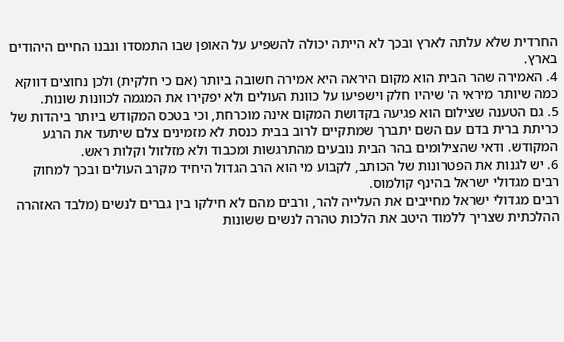החרדית שלא עלתה לארץ ובכך לא הייתה יכולה להשפיע על האופן שבו התמסדו ונבנו החיים היהודים בארץ.
4. האמירה שהר הבית הוא מקום היראה היא אמירה חשובה ביותר (אם כי חלקית) ולכן נחוצים דווקא כמה שיותר מיראי ה' שיהיו חלק וישפיעו על כוונת העולים ולא יפקירו את המגמה לכוונות שונות.
5. גם הטענה שצילום הוא פגיעה בקדושת המקום אינה מוכרחת, וכי בטכס המקודש ביותר ביהדות של כריתת ברית בדם עם השם יתברך שמתקיים לרוב בבית כנסת לא מזמינים צלם שיתעד את הרגע המקודש. ודאי שהצילומים בהר הבית נובעים מהתרגשות ומכבוד ולא מזלזול וקלות ראש.
6. יש לגנות את הפטרונות של הכותב, לקבוע מי הוא הרב הגדול היחיד מקרב העולים ובכך למחוק רבים מגדולי ישראל בהינף קולמוס.
רבים מגדולי ישראל מחייבים את העלייה להר, ורבים מהם לא חילקו בין גברים לנשים (מלבד האזהרה ההלכתית שצריך ללמוד היטב את הלכות טהרה לנשים ששונות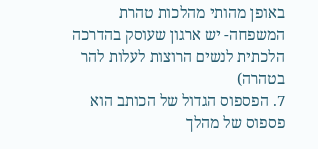באופן מהותי מהלכות טהרת המשפחה- יש ארגון שעוסק בהדרכה הלכתית לנשים הרוצות לעלות להר בטהרה)
7. הפספוס הגדול של הכותב הוא פספוס של מהלך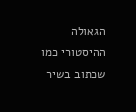הגאולה ההיסטורי כמו שכתוב בשיר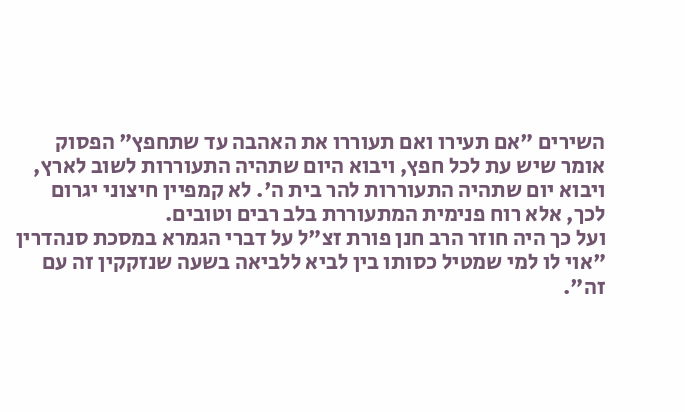השירים "אם תעירו ואם תעוררו את האהבה עד שתחפץ" הפסוק אומר שיש עת לכל חפץ, ויבוא היום שתהיה התעוררות לשוב לארץ, ויבוא יום שתהיה התעוררות להר בית ה'. לא קמפיין חיצוני יגרום לכך, אלא רוח פנימית המתעוררת בלב רבים וטובים.
ועל כך היה חוזר הרב חנן פורת זצ"ל על דברי הגמרא במסכת סנהדרין "אוי לו למי שמטיל כסותו בין לביא ללביאה בשעה שנזקקין זה עם זה".